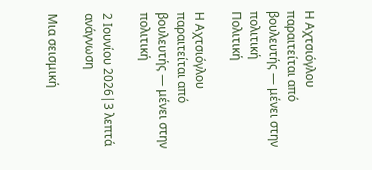Η Αχτσιόγλου παραιτείται από βουλευτής — μένει στην πολιτική
Πολιτική

Η Αχτσιόγλου παραιτείται από βουλευτής — μένει στην πολιτική

2 Ιουνίου 2026|3 λεπτά ανάγνωση

Μια σεισμική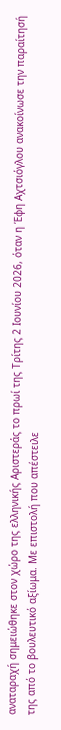αναταραχή σημειώθηκε στον χώρο της ελληνικής Αριστεράς το πρωί της Τρίτης 2 Ιουνίου 2026, όταν η Έφη Αχτσιόγλου ανακοίνωσε την παραίτησή της από το βουλευτικό αξίωμα. Με επιστολή που απέστειλε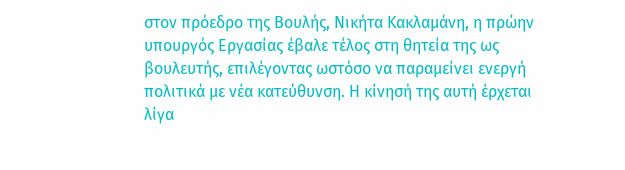στον πρόεδρο της Βουλής, Νικήτα Κακλαμάνη, η πρώην υπουργός Εργασίας έβαλε τέλος στη θητεία της ως βουλευτής, επιλέγοντας ωστόσο να παραμείνει ενεργή πολιτικά με νέα κατεύθυνση. Η κίνησή της αυτή έρχεται λίγα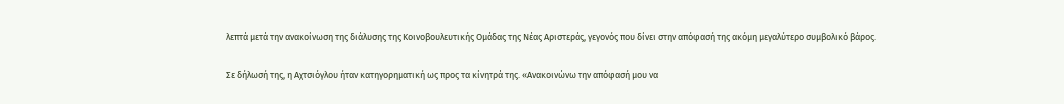λεπτά μετά την ανακοίνωση της διάλυσης της Κοινοβουλευτικής Ομάδας της Νέας Αριστεράς, γεγονός που δίνει στην απόφασή της ακόμη μεγαλύτερο συμβολικό βάρος.

Σε δήλωσή της, η Αχτσιόγλου ήταν κατηγορηματική ως προς τα κίνητρά της. «Ανακοινώνω την απόφασή μου να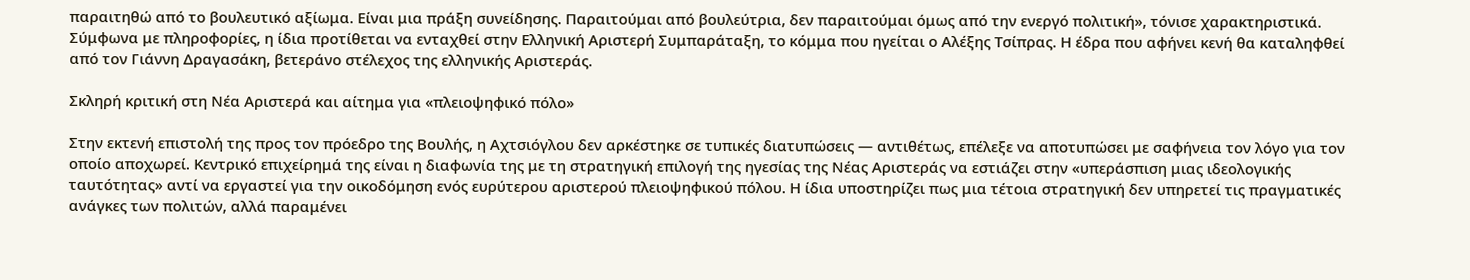παραιτηθώ από το βουλευτικό αξίωμα. Είναι μια πράξη συνείδησης. Παραιτούμαι από βουλεύτρια, δεν παραιτούμαι όμως από την ενεργό πολιτική», τόνισε χαρακτηριστικά. Σύμφωνα με πληροφορίες, η ίδια προτίθεται να ενταχθεί στην Ελληνική Αριστερή Συμπαράταξη, το κόμμα που ηγείται ο Αλέξης Τσίπρας. Η έδρα που αφήνει κενή θα καταληφθεί από τον Γιάννη Δραγασάκη, βετεράνο στέλεχος της ελληνικής Αριστεράς.

Σκληρή κριτική στη Νέα Αριστερά και αίτημα για «πλειοψηφικό πόλο»

Στην εκτενή επιστολή της προς τον πρόεδρο της Βουλής, η Αχτσιόγλου δεν αρκέστηκε σε τυπικές διατυπώσεις — αντιθέτως, επέλεξε να αποτυπώσει με σαφήνεια τον λόγο για τον οποίο αποχωρεί. Κεντρικό επιχείρημά της είναι η διαφωνία της με τη στρατηγική επιλογή της ηγεσίας της Νέας Αριστεράς να εστιάζει στην «υπεράσπιση μιας ιδεολογικής ταυτότητας» αντί να εργαστεί για την οικοδόμηση ενός ευρύτερου αριστερού πλειοψηφικού πόλου. Η ίδια υποστηρίζει πως μια τέτοια στρατηγική δεν υπηρετεί τις πραγματικές ανάγκες των πολιτών, αλλά παραμένει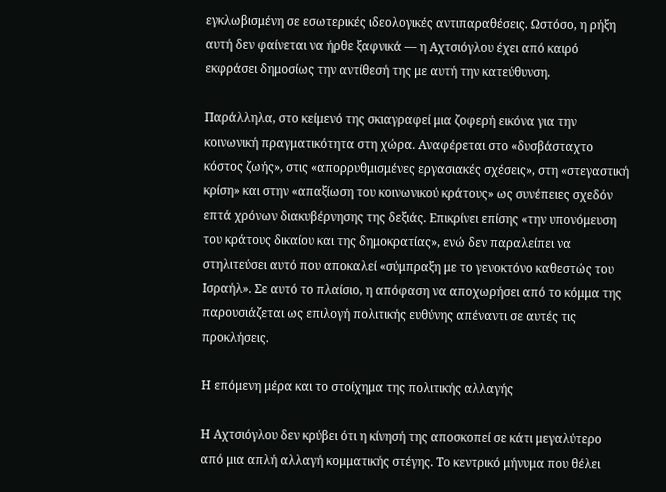εγκλωβισμένη σε εσωτερικές ιδεολογικές αντιπαραθέσεις. Ωστόσο, η ρήξη αυτή δεν φαίνεται να ήρθε ξαφνικά — η Αχτσιόγλου έχει από καιρό εκφράσει δημοσίως την αντίθεσή της με αυτή την κατεύθυνση.

Παράλληλα, στο κείμενό της σκιαγραφεί μια ζοφερή εικόνα για την κοινωνική πραγματικότητα στη χώρα. Αναφέρεται στο «δυσβάσταχτο κόστος ζωής», στις «απορρυθμισμένες εργασιακές σχέσεις», στη «στεγαστική κρίση» και στην «απαξίωση του κοινωνικού κράτους» ως συνέπειες σχεδόν επτά χρόνων διακυβέρνησης της δεξιάς. Επικρίνει επίσης «την υπονόμευση του κράτους δικαίου και της δημοκρατίας», ενώ δεν παραλείπει να στηλιτεύσει αυτό που αποκαλεί «σύμπραξη με το γενοκτόνο καθεστώς του Ισραήλ». Σε αυτό το πλαίσιο, η απόφαση να αποχωρήσει από το κόμμα της παρουσιάζεται ως επιλογή πολιτικής ευθύνης απέναντι σε αυτές τις προκλήσεις.

Η επόμενη μέρα και το στοίχημα της πολιτικής αλλαγής

Η Αχτσιόγλου δεν κρύβει ότι η κίνησή της αποσκοπεί σε κάτι μεγαλύτερο από μια απλή αλλαγή κομματικής στέγης. Το κεντρικό μήνυμα που θέλει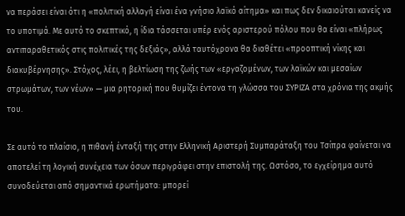να περάσει είναι ότι η «πολιτική αλλαγή είναι ένα γνήσιο λαϊκό αίτημα» και πως δεν δικαιούται κανείς να το υποτιμά. Με αυτό το σκεπτικό, η ίδια τάσσεται υπέρ ενός αριστερού πόλου που θα είναι «πλήρως αντιπαραθετικός στις πολιτικές της δεξιάς», αλλά ταυτόχρονα θα διαθέτει «προοπτική νίκης και διακυβέρνησης». Στόχος, λέει, η βελτίωση της ζωής των «εργαζομένων, των λαϊκών και μεσαίων στρωμάτων, των νέων» — μια ρητορική που θυμίζει έντονα τη γλώσσα του ΣΥΡΙΖΑ στα χρόνια της ακμής του.

Σε αυτό το πλαίσιο, η πιθανή ένταξή της στην Ελληνική Αριστερή Συμπαράταξη του Τσίπρα φαίνεται να αποτελεί τη λογική συνέχεια των όσων περιγράφει στην επιστολή της. Ωστόσο, το εγχείρημα αυτό συνοδεύεται από σημαντικά ερωτήματα: μπορεί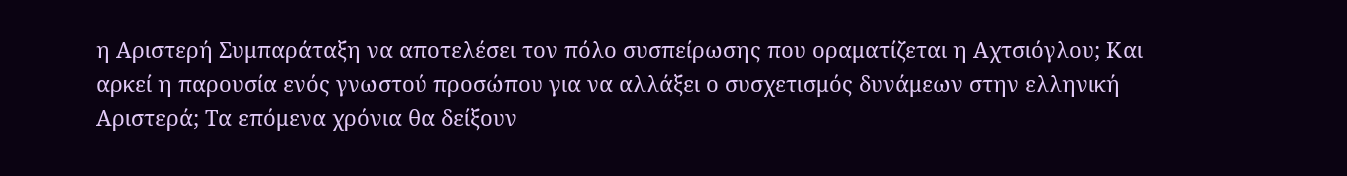η Αριστερή Συμπαράταξη να αποτελέσει τον πόλο συσπείρωσης που οραματίζεται η Αχτσιόγλου; Και αρκεί η παρουσία ενός γνωστού προσώπου για να αλλάξει ο συσχετισμός δυνάμεων στην ελληνική Αριστερά; Τα επόμενα χρόνια θα δείξουν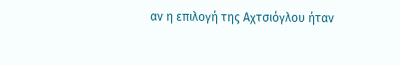αν η επιλογή της Αχτσιόγλου ήταν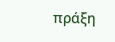πράξη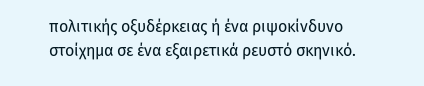πολιτικής οξυδέρκειας ή ένα ριψοκίνδυνο στοίχημα σε ένα εξαιρετικά ρευστό σκηνικό.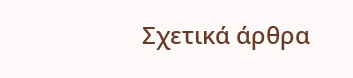Σχετικά άρθρα